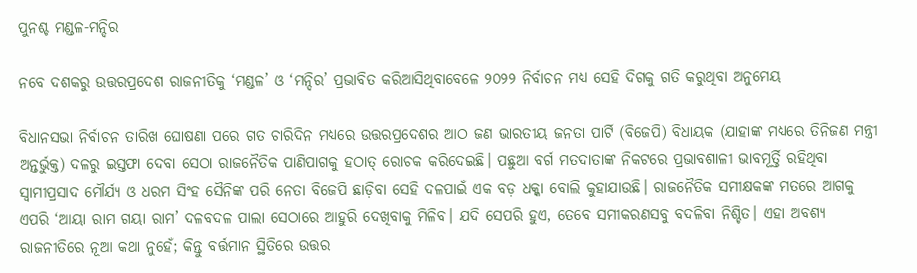ପୁନଶ୍ଚ ମଣ୍ଡଳ-ମନ୍ଦିର

ନବେ ଦଶକରୁ ଉତ୍ତରପ୍ରଦେଶ ରାଜନୀତିକୁ ‘ମଣ୍ଡଳ’ ଓ ‘ମନ୍ଦିର’ ପ୍ରଭାବିତ କରିଆସିଥିବାବେଳେ ୨୦୨୨ ନିର୍ବାଚନ ମଧ୍ୟ ସେହି ଦିଗକୁ ଗତି କରୁଥିବା ଅନୁମେୟ

ବିଧାନସଭା ନିର୍ବାଚନ ତାରିଖ ଘୋଷଣା ପରେ ଗତ ଚାରିଦିନ ମଧ୍ୟରେ ଉତ୍ତରପ୍ରଦେଶର ଆଠ ଜଣ ଭାରତୀୟ ଜନତା ପାର୍ଟି (ବିଜେପି) ବିଧାୟକ (ଯାହାଙ୍କ ମଧ୍ୟରେ ତିନିଜଣ ମନ୍ତ୍ରୀ ଅନ୍ତର୍ଭୁକ୍ତ) ଦଳରୁ ଇସ୍ତଫା ଦେବା ସେଠା ରାଜନୈତିକ ପାଣିପାଗକୁ ହଠାତ୍‌ ରୋଚକ କରିଦେଇଛି। ପଛୁଆ ବର୍ଗ ମତଦାତାଙ୍କ ନିକଟରେ ପ୍ରଭାବଶାଳୀ ଭାବମୂର୍ତ୍ତି ରହିଥିବା ସ୍ବାମୀପ୍ରସାଦ ମୌର୍ଯ୍ୟ ଓ ଧରମ ସିଂହ ସୈନିଙ୍କ ପରି ନେତା ବିଜେପି ଛାଡ଼ିବା ସେହି ଦଳପାଇଁ ଏକ ବଡ଼ ଧକ୍କା ବୋଲି କୁହାଯାଉଛି। ରାଜନୈତିକ ସମୀକ୍ଷକଙ୍କ ମତରେ ଆଗକୁ ଏପରି ‘ଆୟା ରାମ ଗୟା ରାମ’ ଦଳବଦଳ ପାଲା ସେଠାରେ ଆହୁରି ଦେଖିବାକୁ ମିଳିବ। ଯଦି ସେପରି ହୁଏ, ତେବେ ସମୀକରଣସବୁ ବଦଳିବା ନିଶ୍ଚିତ। ଏହା ଅବଶ୍ୟ ରାଜନୀତିରେ ନୂଆ କଥା ନୁହେଁ; କିନ୍ତୁ ବର୍ତ୍ତମାନ ସ୍ଥିତିରେ ଉତ୍ତର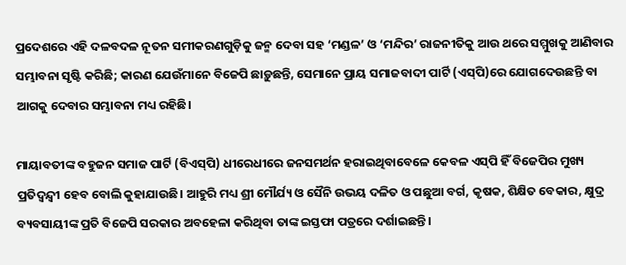ପ୍ରଦେଶରେ ଏହି ଦଳବଦଳ ନୂତନ ସମୀକରଣଗୁଡ଼ିକୁ ଜନ୍ମ ଦେବା ସହ ‘ମଣ୍ଡଳ’ ଓ ‘ମନ୍ଦିର’ ରାଜନୀତିକୁ ଆଉ ଥରେ ସମ୍ମୁଖକୁ ଆଣିବାର ସମ୍ଭାବନା ସୃଷ୍ଟି କରିଛି; କାରଣ ଯେଉଁମାନେ ବିଜେପି ଛାଡ଼ୁଛନ୍ତି, ସେମାନେ ପ୍ରାୟ ସମାଜବାଦୀ ପାର୍ଟି (ଏସ୍‌ପି)ରେ ଯୋଗଦେଉଛନ୍ତି ବା ଆଗକୁ ଦେବାର ସମ୍ଭାବନା ମଧ୍ୟ ରହିଛି।

ମାୟାବତୀଙ୍କ ବହୁଜନ ସମାଜ ପାର୍ଟି (ବିଏସ୍‌ପି) ଧୀରେଧୀରେ ଜନସମର୍ଥନ ହରାଇଥିବାବେଳେ କେବଳ ଏସ୍‌ପି ହିଁ ବିଜେପିର ମୁଖ୍ୟ ପ୍ରତିଦ୍ବନ୍ଦ୍ବୀ ହେବ ବୋଲି କୁହାଯାଉଛି। ଆହୁରି ମଧ୍ୟ ଶ୍ରୀ ମୌର୍ଯ୍ୟ ଓ ସୈନି ଉଭୟ ଦଳିତ ଓ ପଛୁଆ ବର୍ଗ, କୃଷକ, ଶିକ୍ଷିତ ବେକାର, କ୍ଷୁଦ୍ର ବ୍ୟବସାୟୀଙ୍କ ପ୍ରତି ବିଜେପି ସରକାର ଅବହେଳା କରିଥିବା ତାଙ୍କ ଇସ୍ତଫା ପତ୍ରରେ ଦର୍ଶାଇଛନ୍ତି।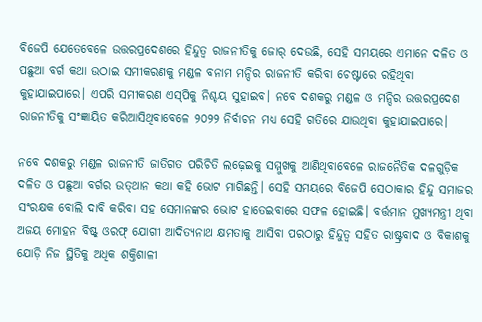ବିଜେପି ଯେତେବେଳେ ଉତ୍ତରପ୍ରଦେଶରେ ହିନ୍ଦୁତ୍ବ ରାଜନୀତିକୁ ଜୋର୍‌ ଦେଉଛି, ସେହି ସମୟରେ ଏମାନେ ଦଳିତ ଓ ପଛୁଆ ବର୍ଗ କଥା ଉଠାଇ ସମୀକରଣକୁ ମଣ୍ଡଳ ବନାମ ମନ୍ଦିର ରାଜନୀତି କରିବା ଚେଷ୍ଟାରେ ରହିଥିବା କୁହାଯାଇପାରେ। ଏପରି ସମୀକରଣ ଏସ୍‌ପିକୁ ନିଶ୍ଚୟ ସୁହାଇବ। ନବେ ଦଶକରୁ ମଣ୍ଡଳ ଓ ମନ୍ଦିର ଉତ୍ତରପ୍ରଦେଶ ରାଜନୀତିକୁ ସଂଜ୍ଞାୟିତ କରିଆସିଥିବାବେଳେ ୨୦୨୨ ନିର୍ବାଚନ ମଧ୍ୟ ସେହି ଗତିରେ ଯାଉଥିବା କୁହାଯାଇପାରେ।

ନବେ ଦଶକରୁ ମଣ୍ଡଳ ରାଜନୀତି ଜାତିଗତ ପରିଚିତି ଲଢ଼େଇକୁ ସମ୍ମୁଖକୁ ଆଣିଥିବାବେଳେ ରାଜନୈତିକ ଦଳଗୁଡ଼ିକ ଦଳିତ ଓ ପଛୁଆ ବର୍ଗର ଉତ୍‌ଥାନ କଥା କହି ଭୋଟ ମାଗିଛନ୍ତି। ସେହି ସମୟରେ ବିଜେପି ସେଠାକାର ହିନ୍ଦୁ ସମାଜର ସଂରକ୍ଷକ ବୋଲି ଦାବି କରିବା ସହ ସେମାନଙ୍କର ଭୋଟ ହାତେଇବାରେ ସଫଳ ହୋଇଛି। ବର୍ତ୍ତମାନ ମୁଖ୍ୟମନ୍ତ୍ରୀ ଥିବା ଅଜୟ ମୋହନ ବିଷ୍ଟ୍‌ ଓରଫ୍‌ ଯୋଗୀ ଆଦିତ୍ୟନାଥ କ୍ଷମତାକୁ ଆସିବା ପରଠାରୁ ହିନ୍ଦୁତ୍ବ ସହିତ ରାଷ୍ଟ୍ରବାଦ ଓ ବିକାଶକୁ ଯୋଡ଼ି ନିଜ ସ୍ଥିତିକୁ ଅଧିକ ଶକ୍ତିଶାଳୀ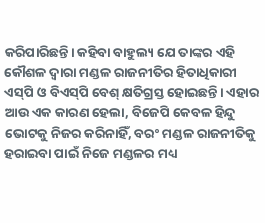କରିପାରିଛନ୍ତି। କହିବା ବାହୁଲ୍ୟ ଯେ ତାଙ୍କର ଏହି କୌଶଳ ଦ୍ବାରା ମଣ୍ଡଳ ରାଜନୀତିର ହିତାଧିକାରୀ ଏସ୍‌ପି ଓ ବିଏସ୍‌ପି ବେଶ୍‌ କ୍ଷତିଗ୍ରସ୍ତ ହୋଇଛନ୍ତି। ଏହାର ଆଉ ଏକ କାରଣ ହେଲା, ବିଜେପି କେବଳ ହିନ୍ଦୁ ଭୋଟକୁ ନିଜର କରିନାହିଁ, ବରଂ ମଣ୍ଡଳ ରାଜନୀତିକୁ ହରାଇବା ପାଇଁ ନିଜେ ମଣ୍ଡଳର ମଧ୍ୟ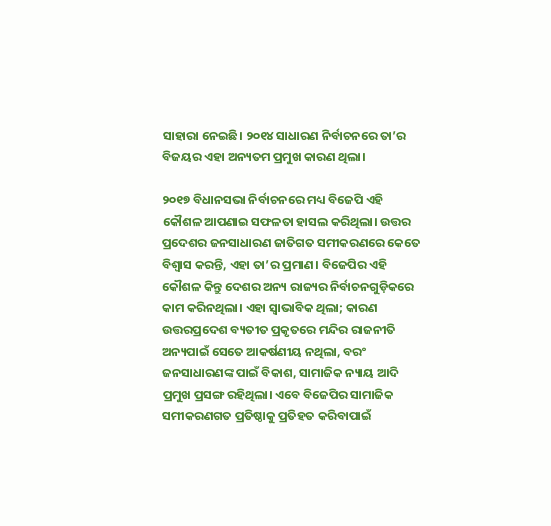ସାହାରା ନେଇଛି। ୨୦୧୪ ସାଧାରଣ ନିର୍ବାଚନରେ ତା’ର ବିଜୟର ଏହା ଅନ୍ୟତମ ପ୍ରମୁଖ କାରଣ ଥିଲା।

୨୦୧୭ ବିଧାନସଭା ନିର୍ବାଚନରେ ମଧ୍ୟ ବିଜେପି ଏହି କୌଶଳ ଆପଣାଇ ସଫଳତା ହାସଲ କରିଥିଲା। ଉତ୍ତର ପ୍ରଦେଶର ଜନସାଧାରଣ ଜାତିଗତ ସମୀକରଣରେ କେତେ ବିଶ୍ବାସ କରନ୍ତି, ଏହା ତା’ର ପ୍ରମାଣ। ବିଜେପିର ଏହି କୌଶଳ କିନ୍ତୁ ଦେଶର ଅନ୍ୟ ରାଜ୍ୟର ନିର୍ବାଚନଗୁଡ଼ିକରେ କାମ କରିନଥିଲା। ଏହା ସ୍ବାଭାବିକ ଥିଲା; କାରଣ ଉତ୍ତରପ୍ରଦେଶ ବ୍ୟତୀତ ପ୍ରକୃତରେ ମନ୍ଦିର ରାଜନୀତି ଅନ୍ୟପାଇଁ ସେତେ ଆକର୍ଷଣୀୟ ନଥିଲା, ବରଂ ଜନସାଧାରଣଙ୍କ ପାଇଁ ବିକାଶ, ସାମାଜିକ ନ୍ୟାୟ ଆଦି ପ୍ରମୁଖ ପ୍ରସଙ୍ଗ ରହିଥିଲା। ଏବେ ବିଜେପିର ସାମାଜିକ ସମୀକରଣଗତ ପ୍ରତିଷ୍ଠାକୁ ପ୍ରତିହତ କରିବାପାଇଁ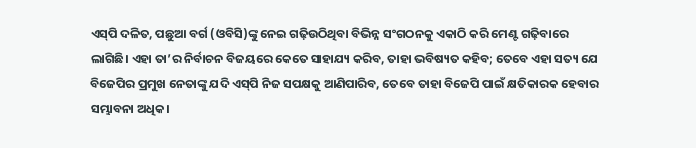ଏସ୍‌ପି ଦଳିତ, ପଛୁଆ ବର୍ଗ (ଓବିସି)ଙ୍କୁ ନେଇ ଗଢ଼ିଉଠିଥିବା ବିଭିନ୍ନ ସଂଗଠନକୁ ଏକାଠି କରି ମେଣ୍ଟ ଗଢ଼ିବାରେ ଲାଗିଛି। ଏହା ତା’ର ନିର୍ବାଚନ ବିଜୟରେ କେତେ ସାହାଯ୍ୟ କରିବ, ତାହା ଭବିଷ୍ୟତ କହିବ; ତେବେ ଏହା ସତ୍ୟ ଯେ ବିଜେପିର ପ୍ରମୁଖ ନେତାଙ୍କୁ ଯଦି ଏସ୍‌ପି ନିଜ ସପକ୍ଷକୁ ଆଣିପାରିବ, ତେବେ ତାହା ବିଜେପି ପାଇଁ କ୍ଷତିକାରକ ହେବାର ସମ୍ଭାବନା ଅଧିକ।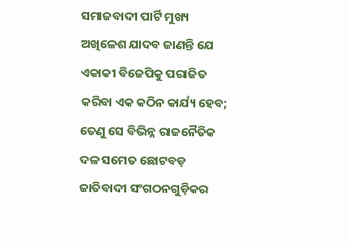ସମାଜବାଦୀ ପାର୍ଟି ମୁଖ୍ୟ ଅଖିଳେଶ ଯାଦବ ଜାଣନ୍ତି ଯେ ଏକାକୀ ବିଜେପିକୁ ପରାଜିତ କରିବା ଏକ କଠିନ କାର୍ଯ୍ୟ ହେବ; ତେଣୁ ସେ ବିଭିନ୍ନ ରାଜନୈତିକ ଦଳ ସମେତ ଛୋଟବଡ଼ ଜାତିବାଦୀ ସଂଗଠନଗୁଡ଼ିକର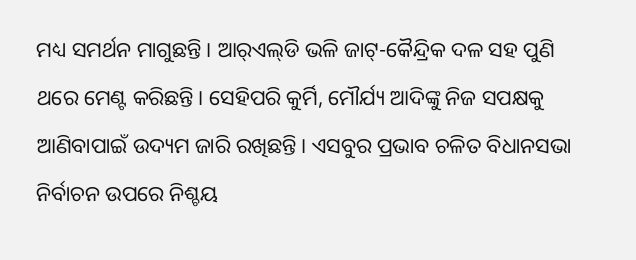ମଧ୍ୟ ସମର୍ଥନ ମାଗୁଛନ୍ତି। ଆର୍‌ଏଲ୍‌ଡି ଭଳି ଜାଟ୍‌-କୈନ୍ଦ୍ରିକ ଦଳ ସହ ପୁଣି ଥରେ ମେଣ୍ଟ କରିଛନ୍ତି। ସେହିପରି କୁର୍ମି, ମୌର୍ଯ୍ୟ ଆଦିଙ୍କୁ ନିଜ ସପକ୍ଷକୁ ଆଣିବାପାଇଁ ଉଦ୍ୟମ ଜାରି ରଖିଛନ୍ତି। ଏସବୁର ପ୍ରଭାବ ଚଳିତ ବିଧାନସଭା ନିର୍ବାଚନ ଉପରେ ନିଶ୍ଚୟ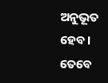ଅନୁଭୂତ ହେବ। ତେବେ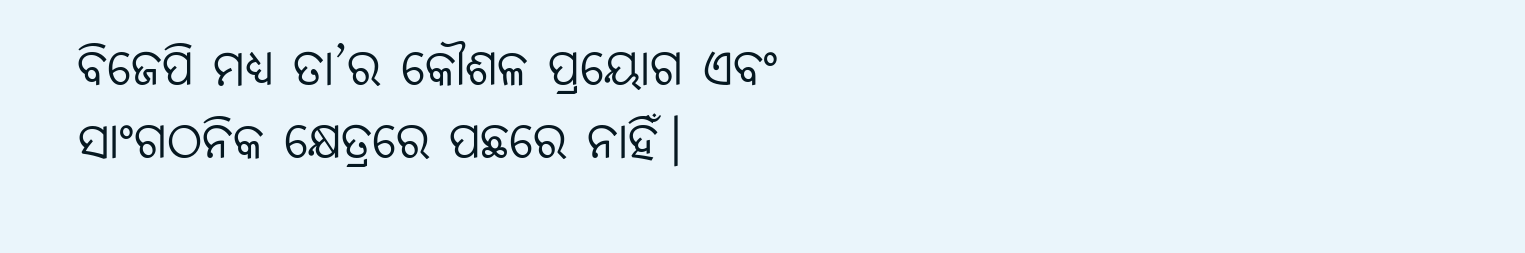ବିଜେପି ମଧ୍ୟ ତା’ର କୌଶଳ ପ୍ରୟୋଗ ଏବଂ ସାଂଗଠନିକ କ୍ଷେତ୍ରରେ ପଛରେ ନାହିଁ।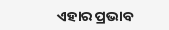ଏହାର ପ୍ରଭାବ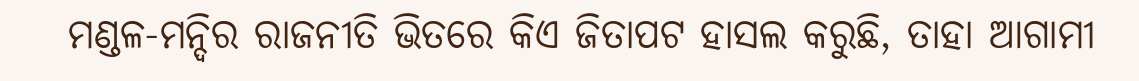ମଣ୍ଡଳ-ମନ୍ଦିର ରାଜନୀତି ଭିତରେ କିଏ ଜିତାପଟ ହାସଲ କରୁଛି, ତାହା ଆଗାମୀ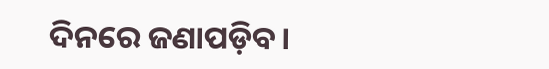ଦିନରେ ଜଣାପଡ଼ିବ।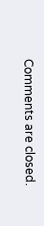Comments are closed.